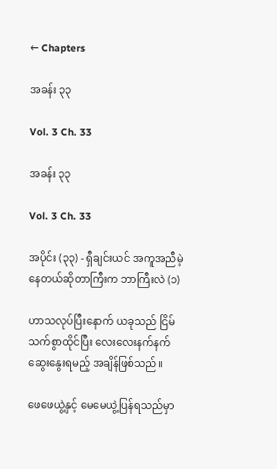← Chapters

အခန်း ၃၃

Vol. 3 Ch. 33

အခန်း ၃၃

Vol. 3 Ch. 33

အပိုင်း (၃၃) - ရှီချင်းယင် အကူအညီမဲ့နေတယ်ဆိုတာကြီးက ဘာကြီးလဲ (၁)

ဟာသလုပ်ပြီးနောက် ယခုသည် ငြိမ်သက်စွာထိုင်ပြီး လေးလေးနက်နက်ဆွေးနွေးရမည့် အချိန်ဖြစ်သည်။

ဖေဖေယွဲ့နှင့် မေမေယွဲ့ပြန်ရသည်မှာ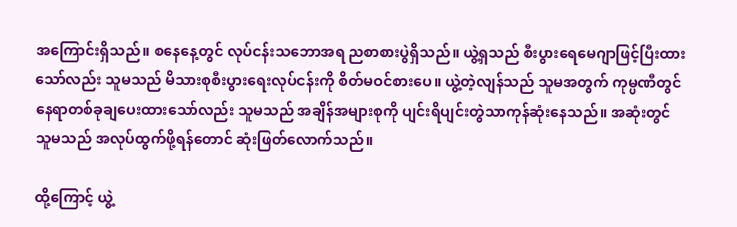အကြောင်းရှိသည်။ စနေနေ့တွင် လုပ်ငန်းသဘောအရ ညစာစားပွဲရှိသည်။ ယွဲ့ရှသည် စီးပွားရေမေဂျာဖြင့်ပြီးထားသော်လည်း သူမသည် မိသားစုစီးပွားရေးလုပ်ငန်းကို စိတ်မဝင်စားပေ။ ယွဲ့တဲ့လျန်သည် သူမအတွက် ကုမ္ပဏီတွင် နေရာတစ်ခုချပေးထားသော်လည်း သူမသည် အချိန်အများစုကို ပျင်းရိပျင်းတွဲသာကုန်ဆုံးနေသည်။ အဆုံးတွင် သူမသည် အလုပ်ထွက်ဖို့ရန်တောင် ဆုံးဖြတ်လောက်သည်။

ထို့ကြောင့် ယွဲ့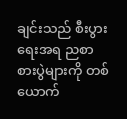ချင်းသည် စီးပွားရေးအရ ညစာစားပွဲများကို တစ်ယောက်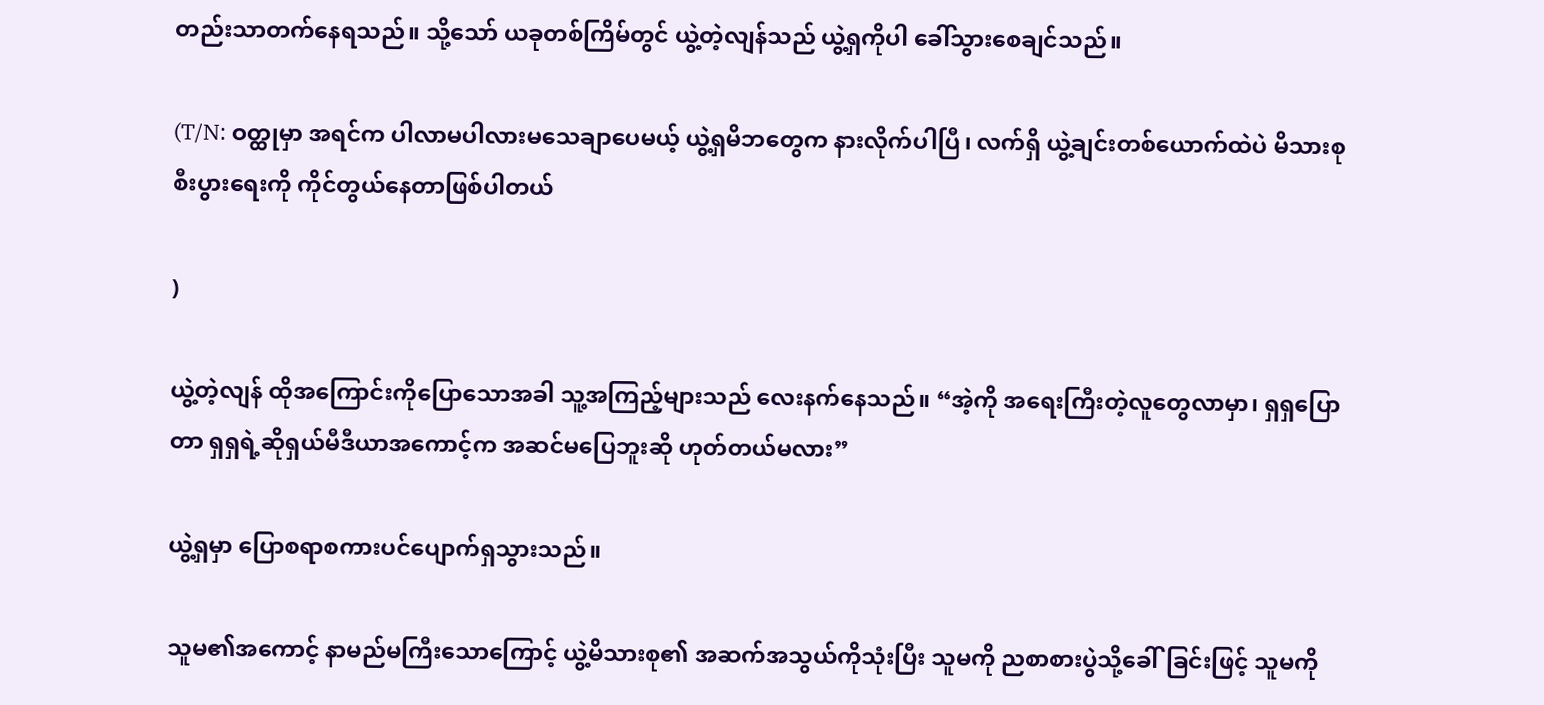တည်းသာတက်နေရသည်။ သို့သော် ယခုတစ်ကြိမ်တွင် ယွဲ့တဲ့လျန်သည် ယွဲ့ရှကိုပါ ခေါ်သွားစေချင်သည်။

(T/N: ဝတ္ထုမှာ‌ အရင်က ပါလာမပါလားမသေချာပေမယ့် ယွဲ့ရှမိဘတွေက နားလိုက်ပါပြီ၊ လက်ရှိ ယွဲ့ချင်းတစ်ယောက်ထဲပဲ မိသားစု စီးပွားရေးကို ကိုင်တွယ်နေတာဖြစ်ပါတယ်

)

ယွဲ့တဲ့လျန် ထိုအကြောင်းကိုပြောသောအခါ သူ့အကြည့်များသည် လေးနက်နေသည်။ “အဲ့ကို အရေးကြီးတဲ့လူတွေလာမှာ၊ ရှရှပြောတာ ရှရှရဲ့ဆိုရှယ်မီဒီယာအကောင့်က အဆင်မပြေဘူးဆို ဟုတ်တယ်မလား”

ယွဲ့ရှမှာ ပြောစရာစကားပင်ပျောက်ရှသွားသည်။

သူမ၏အကောင့် နာမည်မကြီးသောကြောင့် ယွဲ့မိသားစု၏ အဆက်အသွယ်ကိုသုံးပြီး သူမကို ညစာစားပွဲသို့ခေါ်ခြင်းဖြင့် သူမကို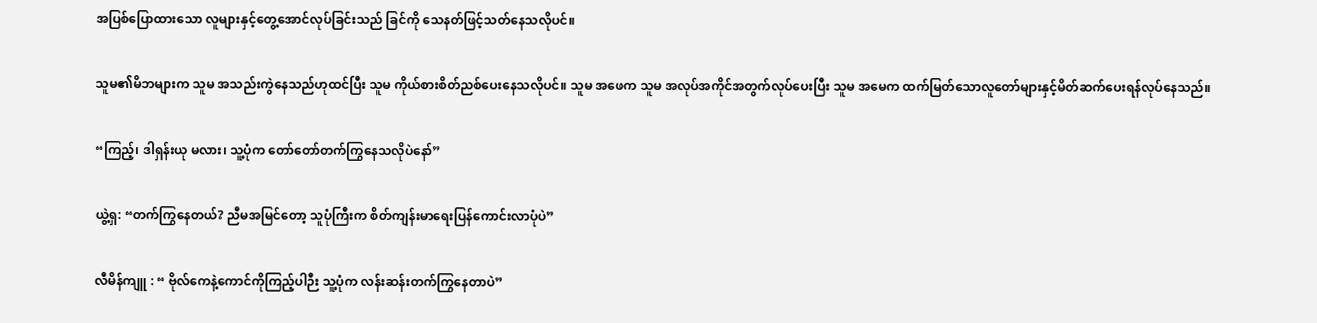အပြစ်ပြောထားသော လူများနှင့်တွေ့အောင်လုပ်ခြင်းသည် ခြင်ကို သေနတ်ဖြင့်သတ်နေသလိုပင်။

သူမ၏မိဘများက သူမ အသည်းကွဲနေသည်ဟုထင်ပြီး သူမ ကိုယ်စားစိတ်ညစ်ပေးနေသလိုပင်။ သူမ အဖေက သူမ အလုပ်အကိုင်အတွက်လုပ်ပေးပြီး သူမ အမေက ထက်မြတ်သောလူတော်များနှင့်မိတ်ဆက်ပေးရန်လုပ်နေသည်။

“ကြည့်၊ ဒါရှန်းယု မလား၊ သူ့ပုံက တော်တော်တက်ကြွနေသလိုပဲနော်”

ယွဲ့ရှ: “တက်ကြွနေတယ်? ညီမအမြင်တော့ သူပုံကြီးက စိတ်ကျန်းမာရေးပြန်ကောင်းလာပုံပဲ”

လီမိန်ကျူ : “ ဗိုလ်ကေနဲ့ကောင်ကိုကြည့်ပါဉီး သူ့ပုံက လန်းဆန်းတက်ကြွနေတာပဲ”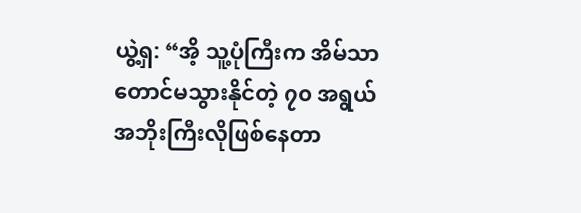ယွဲ့ရှ: “အိ့ သူ့ပုံကြီးက အိမ်သာတောင်မသွားနိုင်တဲ့ ၇၀ အရွယ်အဘိုးကြီးလိုဖြစ်နေတာ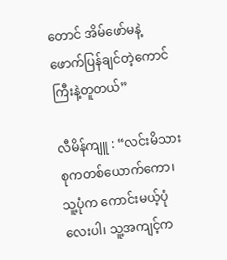တောင် အိမ်ဖော်မနဲ့ဖောက်ပြန်ချင်တဲ့ကောင်ကြီးနဲ့တူတယ်”

လီမိန်ကျူ : “လင်းမိသားစုကတစ်ယောက်ကော၊ သူ့ပုံက ကောင်းမယ့်ပုံလေးပါ၊ သူ့အကျင့်က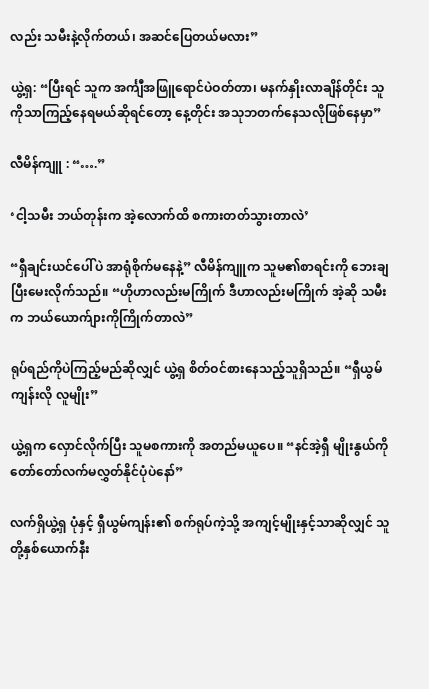လည်း သမီးနဲ့လိုက်တယ်၊ အဆင်ပြေတယ်မလား”

ယွဲ့ရှ: “ပြီးရင် သူက အင်္ကျီအဖြူရောင်ပဲဝတ်တာ၊ မနက်နှိုးလာချိန်တိုင်း သူကိုသာကြည့်နေရမယ်ဆိုရင်တော့ နေ့တိုင်း အသုဘတက်နေသလိုဖြစ်နေမှာ”

လီမိန်ကျူ : “….”

‘ငါ့သမီး ဘယ်တုန်းက အဲ့လောက်ထိ စကားတတ်သွားတာလဲ’

“ရှီချင်းယင်ပေါ်ပဲ အာရုံစိုက်မနေနဲ့” လီမိန်ကျူက သူမ၏စာရင်းကို ဘေးချပြီးမေးလိုက်သည်။ “ဟိုဟာလည်းမကြိုက် ဒီဟာလည်းမကြိုက် အဲ့ဆို သမီးက ဘယ်ယောက်ျားကိုကြိုက်တာလဲ”

ရုပ်ရည်ကိုပဲကြည့်မည်ဆိုလျှင် ယွဲ့ရှ စိတ်ဝင်စားနေသည့်သူရှိသည်။ “ရှီယွမ်ကျန်းလို လူမျိုး”

ယွဲ့ရှက လှောင်လိုက်ပြီး သူမစကားကို အတည်မယူပေ။ “နင်အဲ့ရှီ မျိုးနွယ်ကိုတော်တော်လက်မလွှတ်နိုင်ပုံပဲနော်”

လက်ရှိယွဲ့ရှ ပုံနှင့် ရှီယွမ်ကျန်း၏ စက်ရုပ်ကဲ့သို့ အကျင့်မျိုးနှင့်သာဆိုလျှင် သူတို့နှစ်ယောက်နီး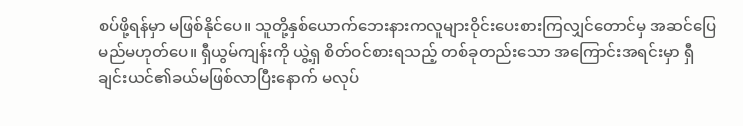စပ်ဖို့ရန်မှာ မဖြစ်နိုင်ပေ။ သူတို့နှစ်ယောက်ဘေးနားကလူများဝိုင်းပေးစားကြလျှင်တောင်မှ အဆင်ပြေမည်မဟုတ်ပေ။ ရှီယွမ်ကျန်းကို ယွဲ့ရှ စိတ်ဝင်စားရသည့် တစ်ခုတည်းသော အကြောင်းအရင်းမှာ ရှီချင်းယင်၏ခယ်မဖြစ်လာပြီးနောက် မလုပ်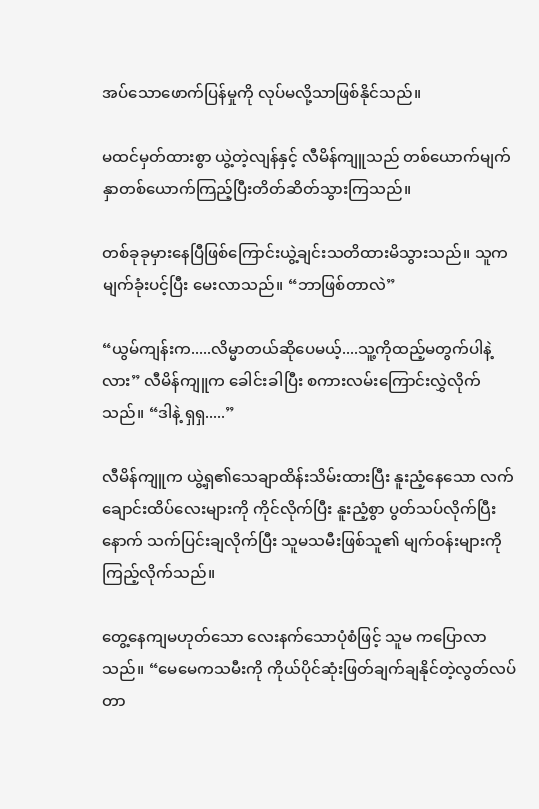အပ်သောဖောက်ပြန်မှုကို လုပ်မလို့သာဖြစ်နိုင်သည်။

မထင်မှတ်ထားစွာ ယွဲ့တဲ့လျန်နှင့် လီမိန်ကျူသည် တစ်ယောက်မျက်နှာတစ်ယောက်ကြည့်ပြီးတိတ်ဆိတ်သွားကြသည်။

တစ်ခုခုမှားနေပြီဖြစ်ကြောင်းယွဲ့ချင်းသတိထားမိသွားသည်။ သူက မျက်ခုံးပင့်ပြီး မေးလာသည်။ “ဘာဖြစ်တာလဲ”

“ယွမ်ကျန်းက.....လိမ္မာတယ်ဆိုပေမယ့်....သူ့ကိုထည့်မတွက်ပါနဲ့လား” လီမိန်ကျူက ခေါင်းခါပြီး စကားလမ်းကြောင်းလွှဲလိုက်သည်။ “ဒါနဲ့ ရှရှ.....”

လီမိန်ကျူက ယွဲ့ရှ၏သေချာထိန်းသိမ်းထားပြီး နူးညံ့နေသော လက်ချောင်းထိပ်လေးများကို ကိုင်လိုက်ပြီး နူးညံ့စွာ ပွတ်သပ်လိုက်ပြီးနောက် သက်ပြင်းချလိုက်ပြီး သူမသမီးဖြစ်သူ၏ မျက်ဝန်းများကိုကြည့်လိုက်သည်။

တွေ့နေကျမဟုတ်သော လေးနက်သောပုံစံဖြင့် သူမ ကပြောလာသည်။ “မေမေကသမီးကို ကိုယ်ပိုင်ဆုံးဖြတ်ချက်ချနိုင်တဲ့လွတ်လပ်တာ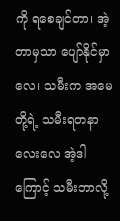ကို ရစေချင်တာ၊ အဲ့တာမှသာ ပျော်နိုင်မှာလေ၊ သမီးက အမေတို့ရဲ့ သမီးရတနာလေးလေ အဲ့ဒါကြောင့် သမီးဘာလို့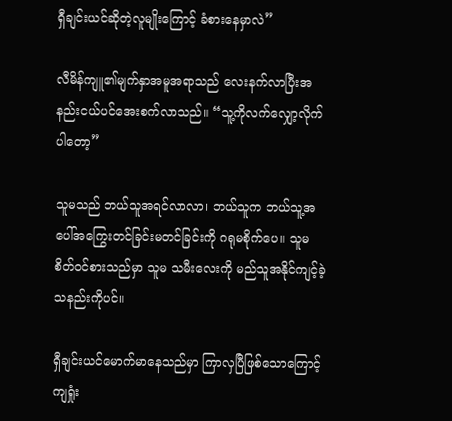ရှီချင်းယင်ဆိုတဲ့လူမျိုးကြောင့် ခံစားနေမှာလဲ”

လီမိန်ကျူ၏မျက်နှာအမူအရာသည် လေးနက်လာပြီးအနည်းငယ်ပင်အေးစက်လာသည်။ “သူ့ကိုလက်လျှော့လိုက်ပါတော့”

သူမသည် ဘယ်သူအရင်လာလာ၊ ဘယ်သူက ဘယ်သူ့အပေါ်အကြွေးတင်ခြင်းမတင်ခြင်းကို ဂရုမစိုက်ပေ။ သူမ စိတ်ဝင်စားသည်မှာ သူမ သမီးလေးကို မည်သူအနိုင်ကျင့်ခဲ့သနည်းကိုပင်။

ရှီချင်းယင်မောက်မာနေသည်မှာ ကြာလှပြီဖြစ်သောကြောင့် ကျရှုံး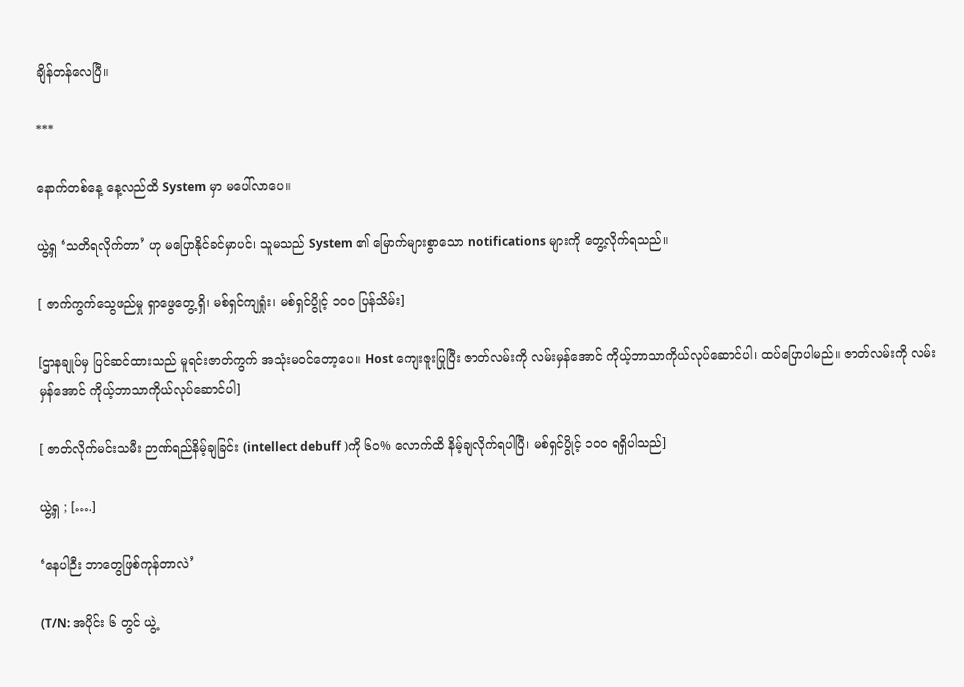ချိန်တန်လေပြီ။

***

နောက်တစ်နေ့ နေ့လည်ထိ System မှာ မပေါ်လာပေ။

ယွဲ့ရှ ‘သတိရလိုက်တာ’ ဟု မပြောနိုင်ခင်မှာပင်၊ သူမသည် System ၏ မြောက်များစွာသော notifications များကို တွေ့လိုက်ရသည်။

[ ဇာက်ကွက်သွေဖည်မှု ရှာဖွေတွေ့ရှိ၊ မစ်ရှင်ကျရှုံး၊ မစ်ရှင်ပွိုင့် ၁၀၀ ပြန်သိမ်း]

[ဌာနချုပ်မှ ပြင်ဆင်ထားသည် မူရင်းဇာတ်ကွက် အသုံးမဝင်တော့ပေ။ Host ကျေးဇူးပြုပြီး ဇာတ်လမ်းကို လမ်းမှန်အောင် ကိုယ့်ဘာသာကိုယ်လုပ်ဆောင်ပါ၊ ထပ်ပြောပါမည်။ ဇာတ်လမ်းကို လမ်းမှန်အောင် ကိုယ့်ဘာသာကိုယ်လုပ်ဆောင်ပါ]

[ ဇာတ်လိုက်မင်းသမီး ဉာဏ်ရည်နိမ့်ချခြင်း (intellect debuff )ကို ၆၀% လောက်ထိ နိမ့်ချလိုက်ရပါပြီ၊ မစ်ရှင်ပွိုင့် ၁၀၀ ရရှိပါသည်]

ယွဲ့ရှ ; [….]

‘နေပါဉီး ဘာတွေဖြစ်ကုန်တာလဲ’

(T/N: အပိုင်း ၆ တွင် ယွဲ့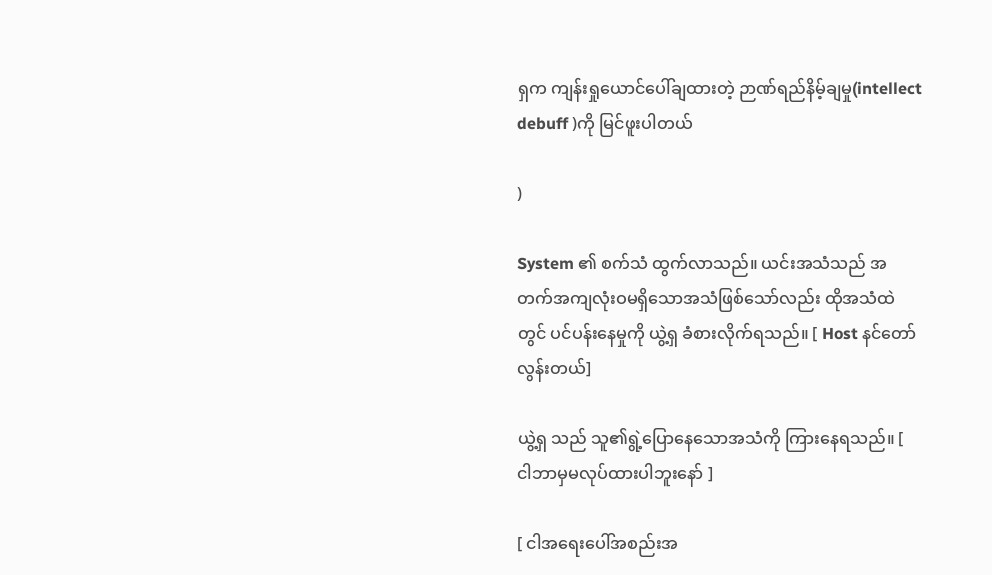ရှက ကျန်းရှုယောင်ပေါ်ချထားတဲ့ ဉာဏ်ရည်နိမ့်ချမှု(intellect debuff )ကို မြင်ဖူးပါတယ်

)

System ၏ စက်သံ ထွက်လာသည်။ ယင်းအသံသည် အတက်အကျလုံးဝမရှိသောအသံဖြစ်သော်လည်း ထိုအသံထဲတွင် ပင်ပန်းနေမှုကို ယွဲ့ရှ ခံစားလိုက်ရသည်။ [ Host နင်တော်လွန်းတယ်]

ယွဲ့ရှ သည် သူ၏ရွဲ့ပြောနေသောအသံကို ကြားနေရသည်။ [ ငါဘာမှမလုပ်ထားပါဘူး‌နော် ]

[ ငါအရေးပေါ်အစည်းအ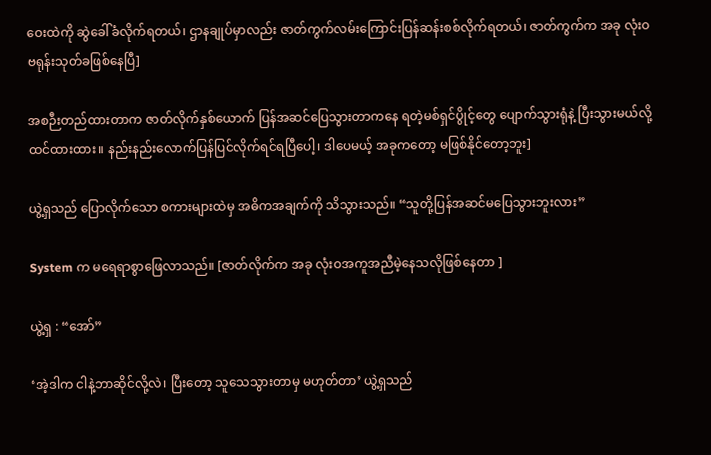ဝေးထဲကို ဆွဲခေါ်ခံလိုက်ရတယ်၊ ဌာနချုပ်မှာလည်း ဇာတ်ကွက်လမ်းကြောင်းပြန်ဆန်းစစ်လိုက်ရတယ်၊ ဇာတ်ကွက်က အခု လုံးဝ ဗရုန်းသုတ်ခဖြစ်နေပြီ]

အစဉီးတည်ထားတာက ဇာတ်လိုက်နှစ်ယောက် ပြန်အဆင်ပြေသွားတာကနေ ရတဲ့မစ်ရှင်ပွိုင့်တွေ ပျောက်သွားရုံနဲ့ ပြီးသွားမယ်လို့ ထင်ထားထား။ နည်းနည်းလောက်ပြန်ပြင်လိုက်ရင်ရပြီပေါ့၊ ဒါပေမယ့် အခုကတော့ မဖြစ်နိုင်တော့ဘူး]

ယွဲ့ရှသည် ပြောလိုက်သော စကားများထဲမှ အဓိကအချက်ကို သိသွားသည်။ “သူတို့ပြန်အဆင်မပြေသွားဘူးလား”

System က မရေရာစွာဖြေလာသည်။ [ဇာတ်လိုက်က အခု လုံးဝအကူအညီမဲ့နေသလိုဖြစ်နေတာ ]

ယွဲ့ရှ : “အော်”

‘အဲ့ဒါက ငါနဲ့ဘာဆိုင်လို့လဲ၊ ပြီးတော့ သူသေသွားတာမှ မဟုတ်တာ’ ယွဲ့ရှသည်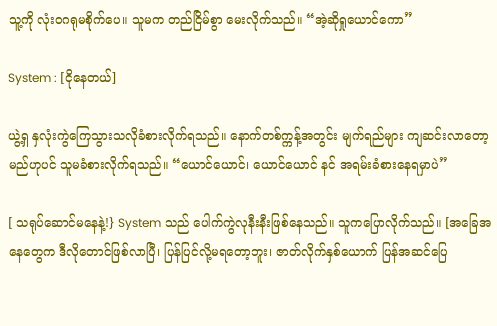သူ့ကို လုံးဝဂရုမစိုက်ပေ။ သူမက တည်ငြိမ်စွာ မေးလိုက်သည်။ “အဲ့ဆိုရှုယောင်ကော”

System : [ငိုနေတယ်]

ယွဲ့ရှ နှလုံးကွဲကြေသွားသလိုခံစားလိုက်ရသည်။ နောက်တစ်က္ကန့်အတွင်း မျက်ရည်များ ကျဆင်းလာတော့မည်ဟုပင် သူမခံစားလိုက်ရသည်။ “ယောင်ယောင်၊ ယောင်ယောင် နင် အရမ်းခံစားနေရမှာပဲ”

[ သရုပ်‌ဆောင်မနေနဲ့!} System သည် ပေါက်ကွဲလုနီးနီးဖြစ်နေသည်။ သူကပြောလိုက်သည်။ [အခြေအနေတွေက ဒီလိုတောင်ဖြစ်လာပြီ၊ ပြန်ပြင်လို့မရတော့ဘူး၊ ဇာတ်လိုက်နှစ်ယောက် ပြန်အဆင်ပြေ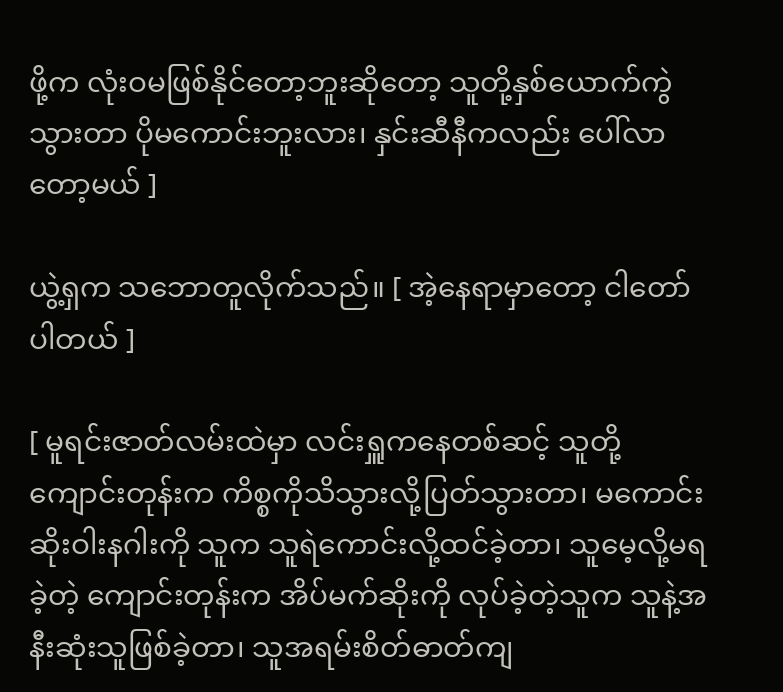ဖို့က လုံးဝမဖြစ်နိုင်တော့ဘူးဆိုတော့ သူတို့နှစ်ယောက်ကွဲသွားတာ ပိုမကောင်းဘူးလား၊ နှင်းဆီနီကလည်း ပေါ်လာတော့မယ် ]

ယွဲ့ရှက သဘောတူလိုက်သည်။ [ အဲ့နေရာမှာ‌တော့ ငါတော်ပါတယ် ]

[ မူရင်းဇာတ်လမ်းထဲမှာ လင်းရှူကနေတစ်ဆင့် သူတို့ကျောင်းတုန်းက ကိစ္စကိုသိသွားလို့ပြတ်သွားတာ၊ မကောင်းဆိုးဝါးနဂါးကို သူက သူရဲကောင်းလို့ထင်ခဲ့တာ၊ သူမေ့လို့မရခဲ့တဲ့ ကျောင်းတုန်းက အိပ်မက်ဆိုးကို လုပ်ခဲ့တဲ့သူက သူနဲ့အနီးဆုံးသူဖြစ်ခဲ့တာ၊ သူအရမ်းစိတ်ဓာတ်ကျ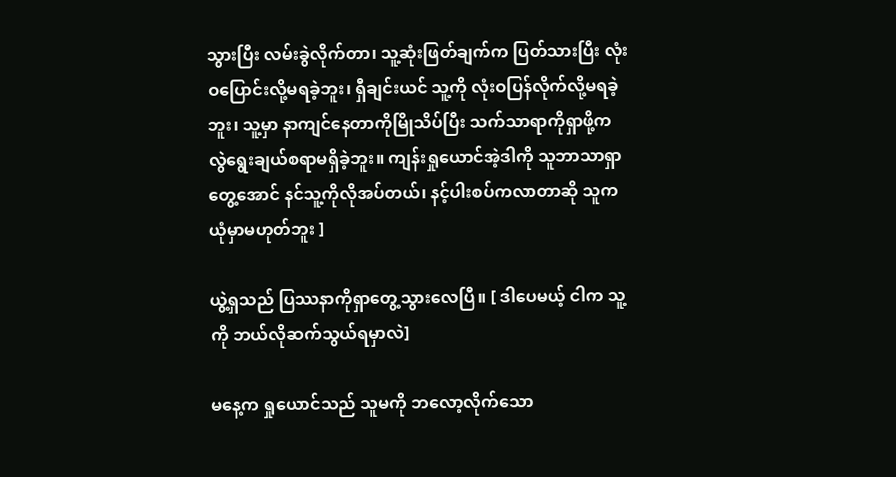သွားပြီး လမ်းခွဲလိုက်တာ၊ သူ့ဆုံးဖြတ်ချက်က ပြတ်သားပြီး လုံးဝပြောင်းလို့မရခဲ့ဘူး၊ ရှီချင်းယင် သူ့ကို လုံးဝပြန်လိုက်လို့မရခဲ့ဘူး၊ သူ့မှာ နာကျင်နေတာကိုမြိုသိပ်ပြီး သက်သာရာကိုရှာဖို့ကလွဲ‌ရွေးချယ်စရာမရှိခဲ့ဘူး။ ကျန်းရှုယောင်အဲ့ဒါကို သူဘာသာရှာတွေ့အောင် နင်သူ့ကိုလိုအပ်တယ်၊ နင့်ပါးစပ်ကလာတာဆို သူက ယုံမှာမဟုတ်ဘူး ]

ယွဲ့ရှသည် ပြဿနာကိုရှာတွေ့သွားလေပြီ။ [ ဒါပေမယ့် ငါက သူ့ကို ဘယ်လိုဆက်သွယ်ရမှာလဲ]

မနေ့က ရှုယောင်သည် သူမကို ဘလော့လိုက်သော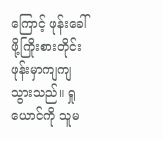ကြောင့် ဖုန်းခေါ်ဖို့ကြိုးစားတိုင်း ဖုန်းမှာကျကျသွားသည်။ ရှုယောင်ကို သူမ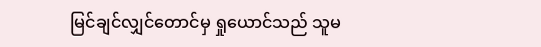မြင်ချင်လျှင်တောင်မှ ရှုယောင်သည် သူမ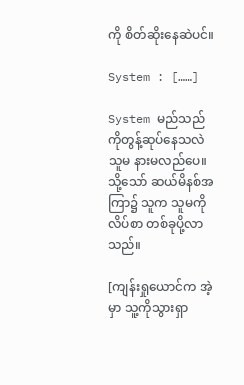ကို စိတ်ဆိုးနေဆဲပင်။

System : [……]

System မည်သည်ကိုတွန့်ဆုပ်နေသလဲ သူမ နားမလည်ပေ။ သို့သော် ဆယ်မိနစ်အကြာ၌ သူက သူမကို လိပ်စာ တစ်ခုပို့လာသည်။

[ကျန်းရှုယောင်က အဲ့မှာ သူ့ကိုသွားရှာ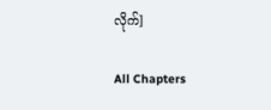လိုက်]

All Chapters